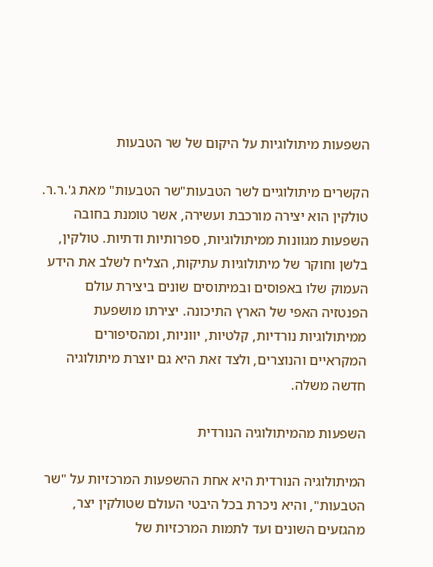השפעות מיתולוגיות על היקום של שר הטבעות

הקשרים מיתולוגיים לשר הטבעות"שר הטבעות" מאת ג'.ר.ר. טולקין הוא יצירה מורכבת ועשירה, אשר טומנת בחובה השפעות מגוונות ממיתולוגיות, ספרותיות ודתיות. טולקין, בלשן וחוקר של מיתולוגיות עתיקות, הצליח לשלב את הידע העמוק שלו באפוסים ובמיתוסים שונים ביצירת עולם הפנטזיה האפי של הארץ התיכונה. יצירתו מושפעת ממיתולוגיות נורדיות, קלטיות, יווניות, ומהסיפורים המקראיים והנוצרים, ולצד זאת היא גם יוצרת מיתולוגיה חדשה משלה.

השפעות מהמיתולוגיה הנורדית

המיתולוגיה הנורדית היא אחת ההשפעות המרכזיות על "שר הטבעות", והיא ניכרת בכל היבטי העולם שטולקין יצר, מהגזעים השונים ועד לתמות המרכזיות של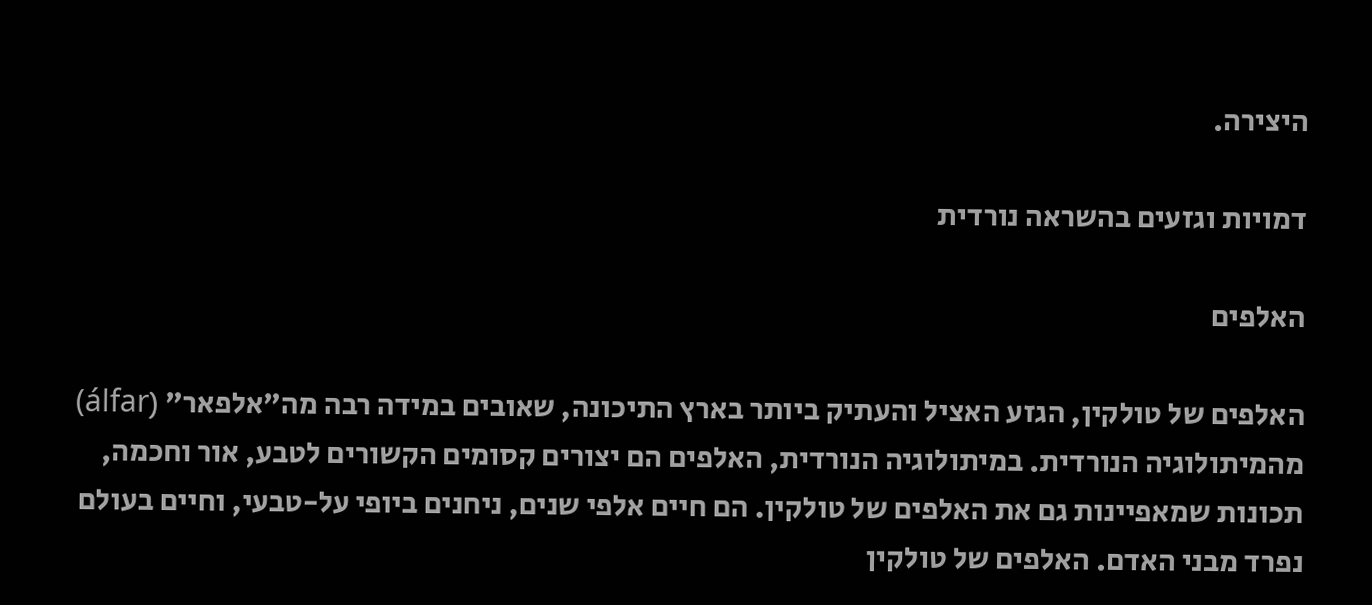היצירה.

דמויות וגזעים בהשראה נורדית

האלפים

האלפים של טולקין, הגזע האציל והעתיק ביותר בארץ התיכונה, שאובים במידה רבה מה"אלפאר" (álfar) מהמיתולוגיה הנורדית. במיתולוגיה הנורדית, האלפים הם יצורים קסומים הקשורים לטבע, אור וחכמה, תכונות שמאפיינות גם את האלפים של טולקין. הם חיים אלפי שנים, ניחנים ביופי על-טבעי, וחיים בעולם נפרד מבני האדם. האלפים של טולקין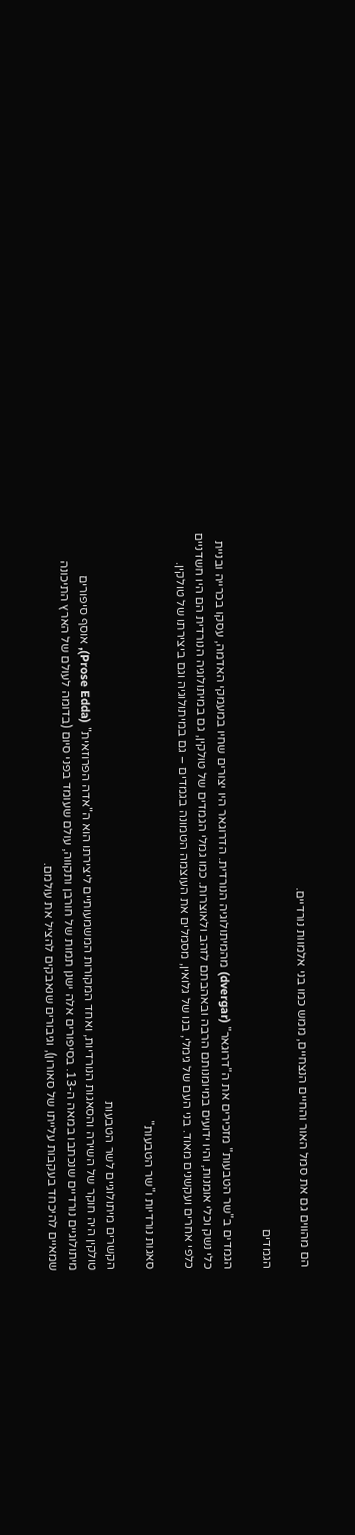הם מהווים גם את סמל האור והחיים הנצחיים, ממש כמו בני אלמוות נורדיים.

הגמדים

הגמדים ב"שר הטבעות" מזכירים את ה"דרוּגאר" (dvergar) מהמיתולוגיה הנורדית. הדרוגאר היו יצורים שחיו במעמקי האדמה, עסקו בכרייה ובניית כלי נשק וכלי אומנות, והיו ידועים במיומנותם הרבה ובאהבתם לזהב ולאוצרות. כמו גמלי הגמדים של טולקין, גם במיתולוגיה הנורדית הם היו חשדניים כלפי אחרים ועקשנים מאוד. בני העם של גימלי, בנו של גלואין, מסמלים את העוצמה הטמונה בגמדים – גם במיתולוגיה וגם ביצירתו של טולקין.

סאגות נורדיות ו"שר הטבעות"

הקשרים מיתולוגיים לשר הטבעות
טולקין היה חוקר של השירה והסאגות הנורדיות, ואחד המקורות המשמעותיים ליצירתו הוא ה"אדה הפרוזאית" (Prose Edda), אוסף סיפורים מיתולוגיים נורדיים שנכתבו במאה ה-13. בסיפורים אלה ישנן תמות של חורבן ותקווה, עולם שעומד בפני סיום (בדומה לעולם של הארץ התיכונה שמאיים להיכחד בעקבות עלייתו של סאורון), וגיבורים שנאבקים להציל את עולמם.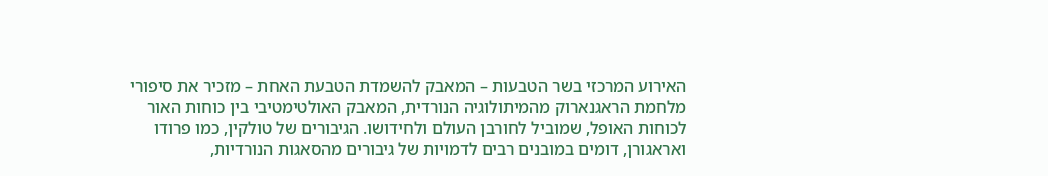האירוע המרכזי בשר הטבעות – המאבק להשמדת הטבעת האחת – מזכיר את סיפורי מלחמת הראגנארוק מהמיתולוגיה הנורדית, המאבק האולטימטיבי בין כוחות האור לכוחות האופל, שמוביל לחורבן העולם ולחידושו. הגיבורים של טולקין, כמו פרודו ואראגורן, דומים במובנים רבים לדמויות של גיבורים מהסאגות הנורדיות,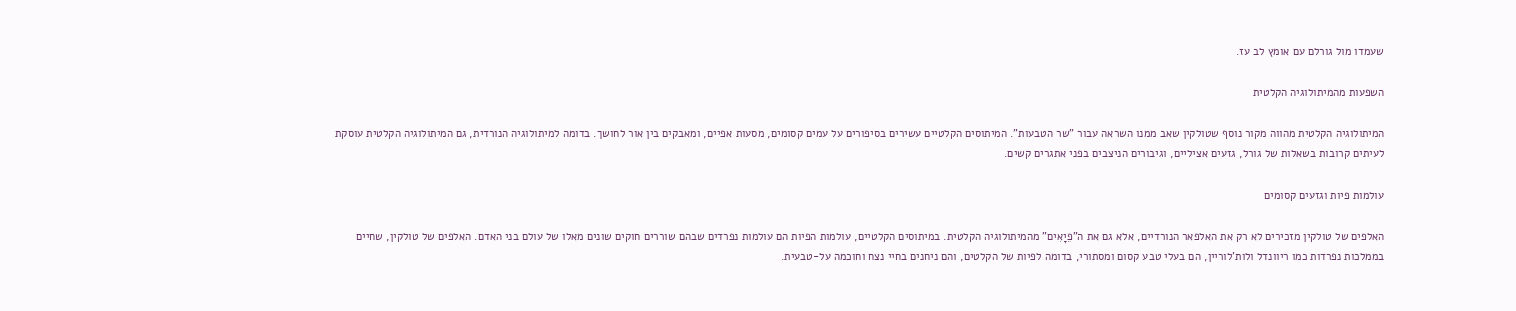שעמדו מול גורלם עם אומץ לב עז.

השפעות מהמיתולוגיה הקלטית

המיתולוגיה הקלטית מהווה מקור נוסף שטולקין שאב ממנו השראה עבור "שר הטבעות". המיתוסים הקלטיים עשירים בסיפורים על עמים קסומים, מסעות אפיים, ומאבקים בין אור לחושך. בדומה למיתולוגיה הנורדית, גם המיתולוגיה הקלטית עוסקת לעיתים קרובות בשאלות של גורל, גזעים אציליים, וגיבורים הניצבים בפני אתגרים קשים.

עולמות פיות וגזעים קסומים

האלפים של טולקין מזכירים לא רק את האלפאר הנורדיים, אלא גם את ה"פֵיָאִים" מהמיתולוגיה הקלטית. במיתוסים הקלטיים, עולמות הפיות הם עולמות נפרדים שבהם שוררים חוקים שונים מאלו של עולם בני האדם. האלפים של טולקין, שחיים בממלכות נפרדות כמו ריוונדל ולות'לוריין, הם בעלי טבע קסום ומסתורי, בדומה לפיות של הקלטים, והם ניחנים בחיי נצח וחוכמה על-טבעית.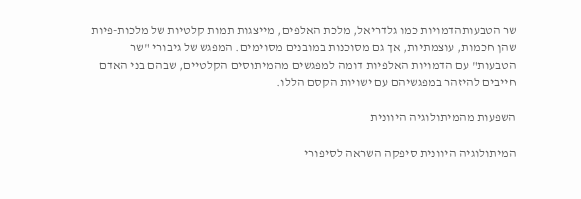שר הטבעותהדמויות כמו גלדריאל, מלכת האלפים, מייצגות תמות קלטיות של מלכות-פיות שהן חכמות, עוצמתיות, אך גם מסוכנות במובנים מסוימים. המפגש של גיבורי "שר הטבעות" עם הדמויות האלפיות דומה למפגשים מהמיתוסים הקלטיים, שבהם בני האדם חייבים להיזהר במפגשיהם עם ישויות הקסם הללו.

השפעות מהמיתולוגיה היוונית

המיתולוגיה היוונית סיפקה השראה לסיפורי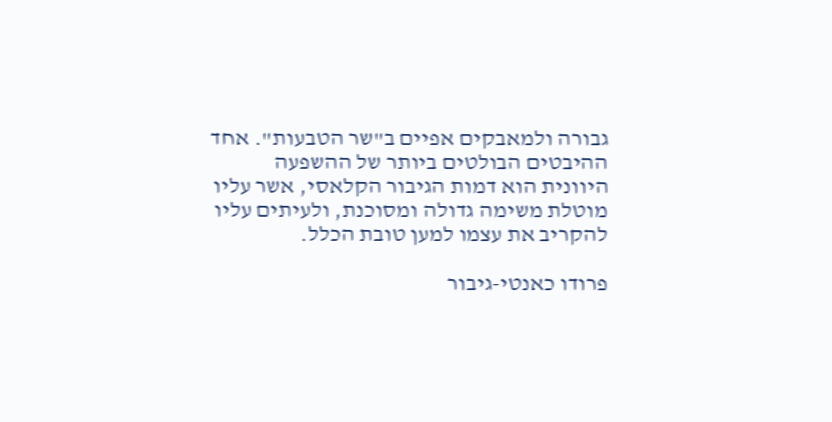גבורה ולמאבקים אפיים ב"שר הטבעות". אחד ההיבטים הבולטים ביותר של ההשפעה היוונית הוא דמות הגיבור הקלאסי, אשר עליו מוטלת משימה גדולה ומסוכנת, ולעיתים עליו להקריב את עצמו למען טובת הכלל.

פרודו כאנטי-גיבור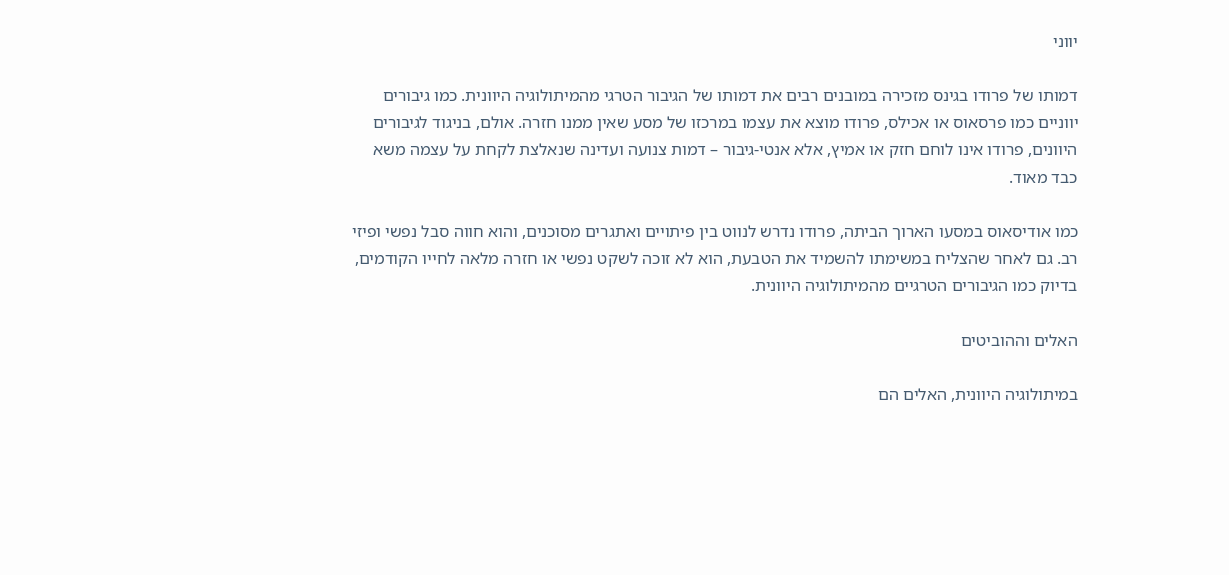יווני

דמותו של פרודו בגינס מזכירה במובנים רבים את דמותו של הגיבור הטרגי מהמיתולוגיה היוונית. כמו גיבורים יווניים כמו פרסאוס או אכילס, פרודו מוצא את עצמו במרכזו של מסע שאין ממנו חזרה. אולם, בניגוד לגיבורים היוונים, פרודו אינו לוחם חזק או אמיץ, אלא אנטי-גיבור – דמות צנועה ועדינה שנאלצת לקחת על עצמה משא כבד מאוד.

כמו אודיסאוס במסעו הארוך הביתה, פרודו נדרש לנווט בין פיתויים ואתגרים מסוכנים, והוא חווה סבל נפשי ופיזי רב. גם לאחר שהצליח במשימתו להשמיד את הטבעת, הוא לא זוכה לשקט נפשי או חזרה מלאה לחייו הקודמים, בדיוק כמו הגיבורים הטרגיים מהמיתולוגיה היוונית.

האלים וההוביטים

במיתולוגיה היוונית, האלים הם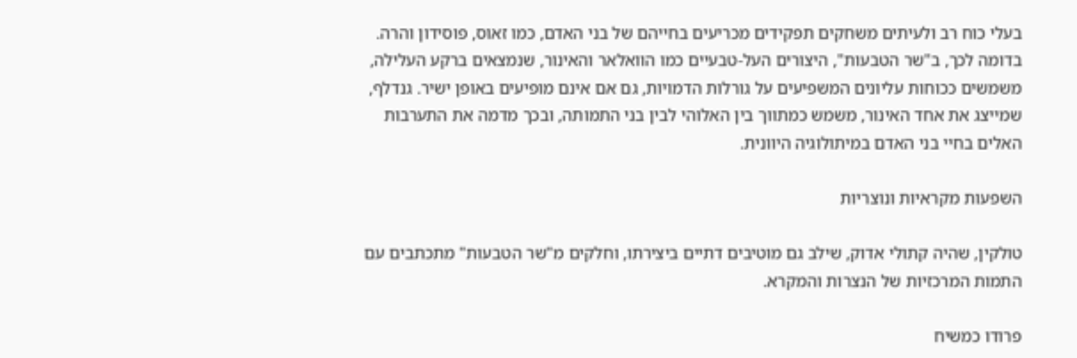בעלי כוח רב ולעיתים משחקים תפקידים מכריעים בחייהם של בני האדם, כמו זאוס, פוסידון והרה. בדומה לכך, ב"שר הטבעות", היצורים העל-טבעיים כמו הוואלאר והאינור, שנמצאים ברקע העלילה, משמשים ככוחות עליונים המשפיעים על גורלות הדמויות, גם אם אינם מופיעים באופן ישיר. גנדלף, שמייצג את אחד האינור, משמש כמתווך בין האלוהי לבין בני התמותה, ובכך מדמה את התערבות האלים בחיי בני האדם במיתולוגיה היוונית.

השפעות מקראיות ונוצריות

טולקין, שהיה קתולי אדוק, שילב גם מוטיבים דתיים ביצירתו, וחלקים מ"שר הטבעות" מתכתבים עם התמות המרכזיות של הנצרות והמקרא.

פרודו כמשיח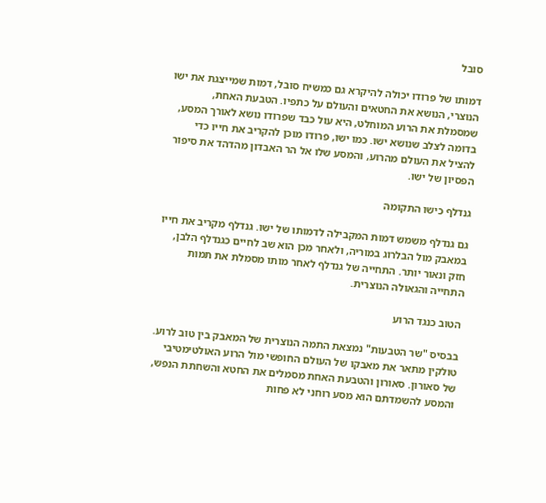סובל

דמותו של פרודו יכולה להיקרא גם כמשיח סובל, דמות שמייצגת את ישו הנוצרי, הנושא את החטאים והעולם על כתפיו. הטבעת האחת, שמסמלת את הרוע המוחלט, היא עול כבד שפרודו נושא לאורך המסע, בדומה לצלב שנושא ישו. כמו ישו, פרודו מוכן להקריב את חייו כדי להציל את העולם מהרוע, והמסע שלו אל הר האבדון מהדהד את סיפור הפסיון של ישו.

גנדלף כישו התקומה

גם גנדלף משמש דמות המקבילה לדמותו של ישו. גנדלף מקריב את חייו במאבק מול הבלרוג במוריה, ולאחר מכן הוא שב לחיים כגנדלף הלבן, חזק ונאור יותר. התחייה של גנדלף לאחר מותו מסמלת את תמות התחייה והגאולה הנוצרית.

הטוב כנגד הרוע

בבסיס "שר הטבעות" נמצאת התמה הנוצרית של המאבק בין טוב לרוע. טולקין מתאר את מאבקו של העולם החופשי מול הרוע האולטימטיבי של סאורון. סאורון והטבעת האחת מסמלים את החטא והשחתת הנפש, והמסע להשמדתם הוא מסע רוחני לא פחות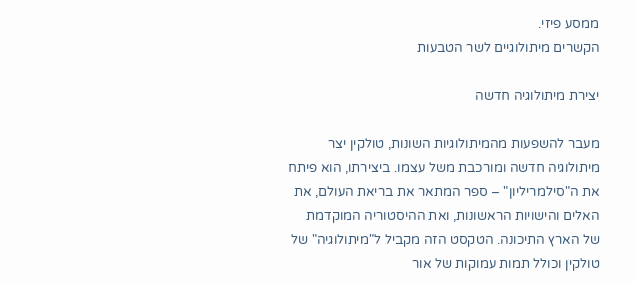ממסע פיזי.
הקשרים מיתולוגיים לשר הטבעות

יצירת מיתולוגיה חדשה

מעבר להשפעות מהמיתולוגיות השונות, טולקין יצר מיתולוגיה חדשה ומורכבת משל עצמו. ביצירתו, הוא פיתח את ה"סילמריליון" – ספר המתאר את בריאת העולם, את האלים והישויות הראשונות, ואת ההיסטוריה המוקדמת של הארץ התיכונה. הטקסט הזה מקביל ל"מיתולוגיה" של טולקין וכולל תמות עמוקות של אור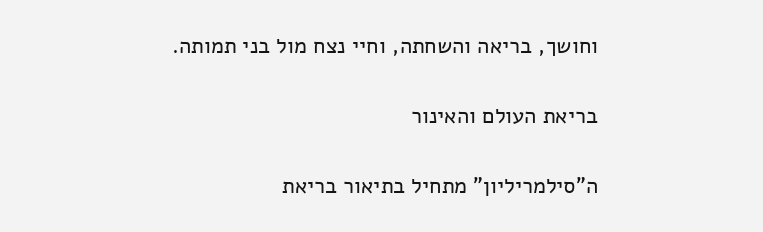וחושך, בריאה והשחתה, וחיי נצח מול בני תמותה.

בריאת העולם והאינור

ה"סילמריליון" מתחיל בתיאור בריאת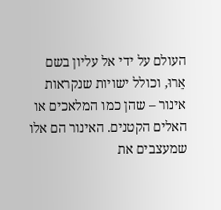העולם על ידי אל עליון בשם אֵרוּ, וכולל ישויות שנקראות אינור – שהן כמו המלאכים או האלים הקטנים. האינור הם אלו שמעצבים את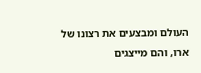העולם ומבצעים את רצונו של ארו, והם מייצגים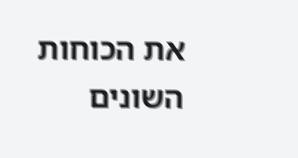את הכוחות השונים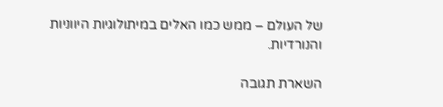של העולם – ממש כמו האלים במיתולוגיות היווניות והנורדיות.

השארת תגובה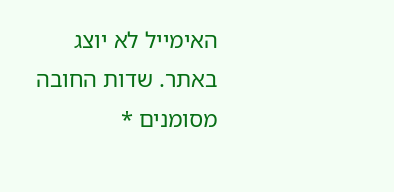האימייל לא יוצג באתר. שדות החובה מסומנים *